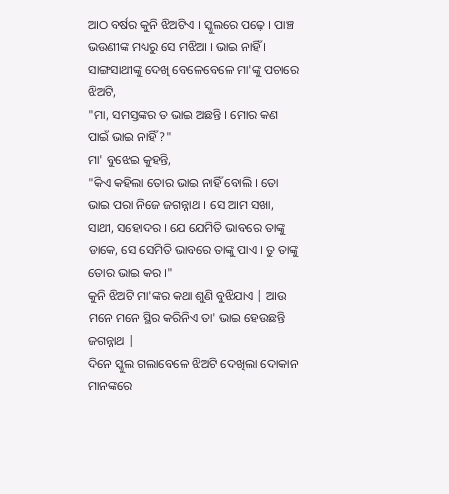ଆଠ ବର୍ଷର କୁନି ଝିଅଟିଏ । ସ୍କୁଲରେ ପଢ଼େ । ପାଞ୍ଚ ଭଉଣୀଙ୍କ ମଧ୍ୟରୁ ସେ ମଝିଆ । ଭାଇ ନାହିଁ । ସାଙ୍ଗସାଥୀଙ୍କୁ ଦେଖି ବେଳେବେଳେ ମା'ଙ୍କୁ ପଚାରେ ଝିଅଟି,
"ମା, ସମସ୍ତଙ୍କର ତ ଭାଇ ଅଛନ୍ତି । ମୋର କଣ ପାଇଁ ଭାଇ ନାହିଁ?"
ମା' ବୁଝେଇ କୁହନ୍ତି,
"କିଏ କହିଲା ତୋର ଭାଇ ନାହିଁ ବୋଲି । ତୋ ଭାଇ ପରା ନିଜେ ଜଗନ୍ନାଥ । ସେ ଆମ ସଖା, ସାଥୀ, ସହୋଦର । ଯେ ଯେମିତି ଭାବରେ ତାଙ୍କୁ ଡାକେ, ସେ ସେମିତି ଭାବରେ ତାଙ୍କୁ ପାଏ । ତୁ ତାଙ୍କୁ ତୋର ଭାଇ କର ।"
କୁନି ଝିଅଟି ମା'ଙ୍କର କଥା ଶୁଣି ବୁଝିଯାଏ | ଆଉ ମନେ ମନେ ସ୍ଥିର କରିନିଏ ତା' ଭାଇ ହେଉଛନ୍ତି ଜଗନ୍ନାଥ |
ଦିନେ ସ୍କୁଲ ଗଲାବେଳେ ଝିଅଟି ଦେଖିଲା ଦୋକାନ ମାନଙ୍କରେ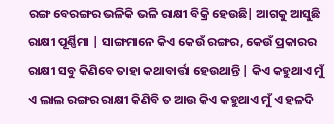ରଙ୍ଗ ବେରଙ୍ଗର ଭଳିକି ଭଳି ରାକ୍ଷୀ ବିକ୍ରି ହେଉଛି| ଆଗକୁ ଆସୁଛି ରାକ୍ଷୀ ପୂର୍ଣ୍ଣିମା | ସାଙ୍ଗମାନେ କିଏ କେଉଁ ରଙ୍ଗର, କେଉଁ ପ୍ରକାରର ରାକ୍ଷୀ ସବୁ କିଣିବେ ତାହା କଥାବାର୍ତ୍ତା ହେଉଥାନ୍ତି | କିଏ କହୁଥାଏ ମୁଁ ଏ ଲାଲ ରଙ୍ଗର ରାକ୍ଷୀ କିଣିବି ତ ଆଉ କିଏ କହୁଥାଏ ମୁଁ ଏ ହଳଦି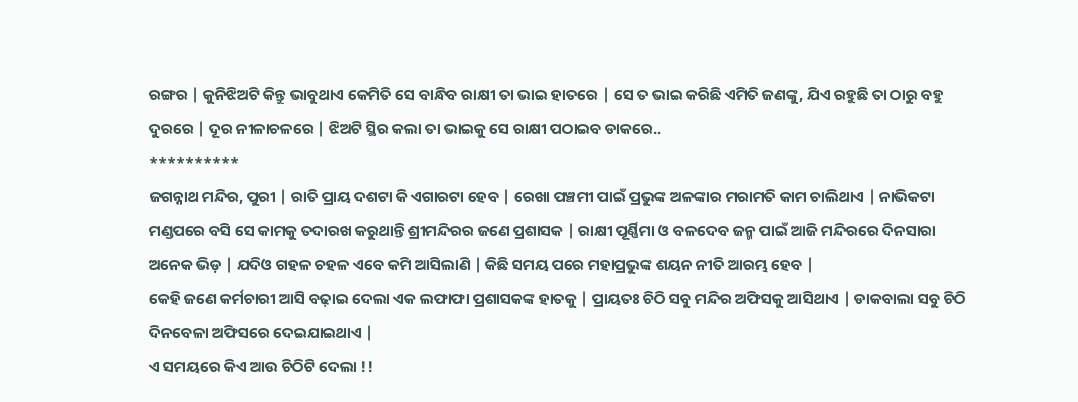ରଙ୍ଗର | କୁନିଝିଅଟି କିନ୍ତୁ ଭାବୁଥାଏ କେମିତି ସେ ବାନ୍ଧିବ ରାକ୍ଷୀ ତା ଭାଇ ହାତରେ | ସେ ତ ଭାଇ କରିଛି ଏମିତି ଜଣଙ୍କୁ, ଯିଏ ରହୁଛି ତା ଠାରୁ ବହୁ ଦୁରରେ | ଦୂର ନୀଳାଚଳରେ | ଝିଅଟି ସ୍ଥିର କଲା ତା ଭାଇକୁ ସେ ରାକ୍ଷୀ ପଠାଇବ ଡାକରେ..
**********
ଜଗନ୍ନାଥ ମନ୍ଦିର, ପୁରୀ | ରାତି ପ୍ରାୟ ଦଶଟା କି ଏଗାରଟା ହେବ | ରେଖା ପଞ୍ଚମୀ ପାଇଁ ପ୍ରଭୁଙ୍କ ଅଳଙ୍କାର ମରାମତି କାମ ଚାଲିଥାଏ | ନାଭିକଟା ମଣ୍ଡପରେ ବସି ସେ କାମକୁ ତଦାରଖ କରୁଥାନ୍ତି ଶ୍ରୀମନ୍ଦିରର ଜଣେ ପ୍ରଶାସକ | ରାକ୍ଷୀ ପୂର୍ଣ୍ଣିମା ଓ ବଳଦେବ ଜନ୍ମ ପାଇଁ ଆଜି ମନ୍ଦିରରେ ଦିନସାରା ଅନେକ ଭିଡ଼ | ଯଦିଓ ଗହଳ ଚହଳ ଏବେ କମି ଆସିଲାଣି | କିଛି ସମୟ ପରେ ମହାପ୍ରଭୁଙ୍କ ଶୟନ ନୀତି ଆରମ୍ଭ ହେବ |
କେହି ଜଣେ କର୍ମଚାରୀ ଆସି ବଢ଼ାଇ ଦେଲା ଏକ ଲଫାଫା ପ୍ରଶାସକଙ୍କ ହାତକୁ | ପ୍ରାୟତଃ ଚିଠି ସବୁ ମନ୍ଦିର ଅଫିସକୁ ଆସିଥାଏ | ଡାକବାଲା ସବୁ ଚିଠି ଦିନବେଳା ଅଫିସରେ ଦେଇଯାଇଥାଏ |
ଏ ସମୟରେ କିଏ ଆଉ ଚିଠିଟି ଦେଲା !!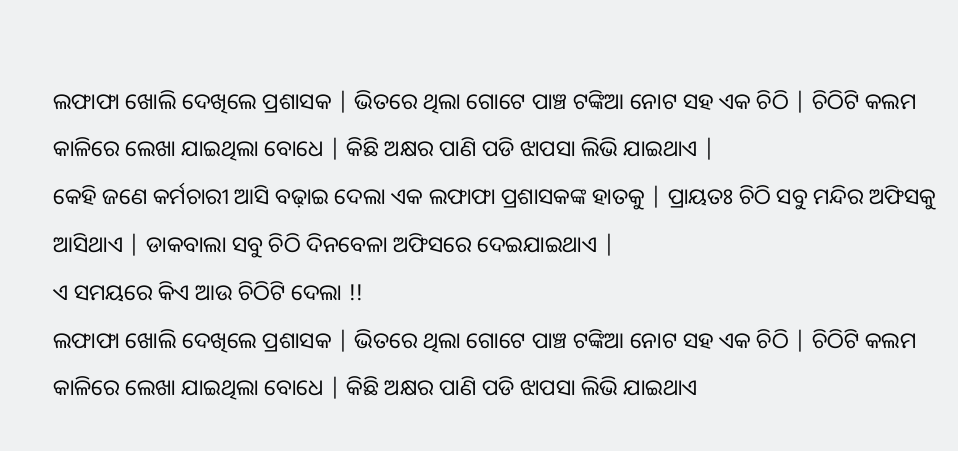ଲଫାଫା ଖୋଲି ଦେଖିଲେ ପ୍ରଶାସକ | ଭିତରେ ଥିଲା ଗୋଟେ ପାଞ୍ଚ ଟଙ୍କିଆ ନୋଟ ସହ ଏକ ଚିଠି | ଚିଠିଟି କଲମ କାଳିରେ ଲେଖା ଯାଇଥିଲା ବୋଧେ | କିଛି ଅକ୍ଷର ପାଣି ପଡି ଝାପସା ଲିଭି ଯାଇଥାଏ |
କେହି ଜଣେ କର୍ମଚାରୀ ଆସି ବଢ଼ାଇ ଦେଲା ଏକ ଲଫାଫା ପ୍ରଶାସକଙ୍କ ହାତକୁ | ପ୍ରାୟତଃ ଚିଠି ସବୁ ମନ୍ଦିର ଅଫିସକୁ ଆସିଥାଏ | ଡାକବାଲା ସବୁ ଚିଠି ଦିନବେଳା ଅଫିସରେ ଦେଇଯାଇଥାଏ |
ଏ ସମୟରେ କିଏ ଆଉ ଚିଠିଟି ଦେଲା !!
ଲଫାଫା ଖୋଲି ଦେଖିଲେ ପ୍ରଶାସକ | ଭିତରେ ଥିଲା ଗୋଟେ ପାଞ୍ଚ ଟଙ୍କିଆ ନୋଟ ସହ ଏକ ଚିଠି | ଚିଠିଟି କଲମ କାଳିରେ ଲେଖା ଯାଇଥିଲା ବୋଧେ | କିଛି ଅକ୍ଷର ପାଣି ପଡି ଝାପସା ଲିଭି ଯାଇଥାଏ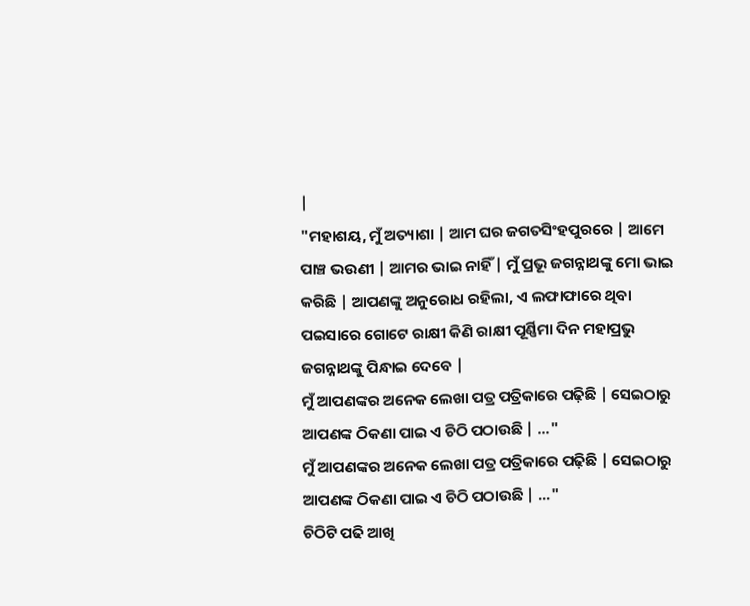|
"ମହାଶୟ, ମୁଁ ଅତ୍ୟାଶା | ଆମ ଘର ଜଗତସିଂହପୁରରେ | ଆମେ ପାଞ୍ଚ ଭଉଣୀ | ଆମର ଭାଇ ନାହିଁ | ମୁଁ ପ୍ରଭୂ ଜଗନ୍ନାଥଙ୍କୁ ମୋ ଭାଇ କରିଛି | ଆପଣଙ୍କୁ ଅନୁରୋଧ ରହିଲା, ଏ ଲଫାଫାରେ ଥିବା ପଇସାରେ ଗୋଟେ ରାକ୍ଷୀ କିଣି ରାକ୍ଷୀ ପୂର୍ଣ୍ଣିମା ଦିନ ମହାପ୍ରଭୁ ଜଗନ୍ନାଥଙ୍କୁ ପିନ୍ଧାଇ ଦେବେ |
ମୁଁ ଆପଣଙ୍କର ଅନେକ ଲେଖା ପତ୍ର ପତ୍ରିକାରେ ପଢ଼ିଛି | ସେଇଠାରୁ ଆପଣଙ୍କ ଠିକଣା ପାଇ ଏ ଚିଠି ପଠାଉଛି | ..."
ମୁଁ ଆପଣଙ୍କର ଅନେକ ଲେଖା ପତ୍ର ପତ୍ରିକାରେ ପଢ଼ିଛି | ସେଇଠାରୁ ଆପଣଙ୍କ ଠିକଣା ପାଇ ଏ ଚିଠି ପଠାଉଛି | ..."
ଚିଠିଟି ପଢି ଆଖି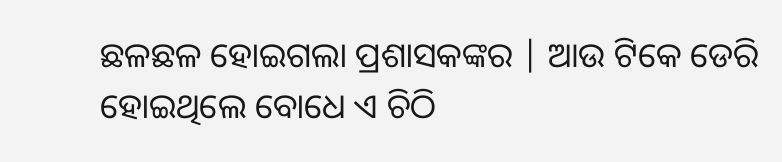ଛଳଛଳ ହୋଇଗଲା ପ୍ରଶାସକଙ୍କର | ଆଉ ଟିକେ ଡେରି ହୋଇଥିଲେ ବୋଧେ ଏ ଚିଠି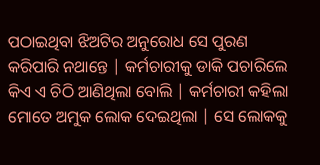ପଠାଇଥିବା ଝିଅଟିର ଅନୁରୋଧ ସେ ପୁରଣ କରିପାରି ନଥାନ୍ତେ | କର୍ମଚାରୀକୁ ଡାକି ପଚାରିଲେ କିଏ ଏ ଚିଠି ଆଣିଥିଲା ବୋଲି | କର୍ମଚାରୀ କହିଲା ମୋତେ ଅମୁକ ଲୋକ ଦେଇଥିଲା | ସେ ଲୋକକୁ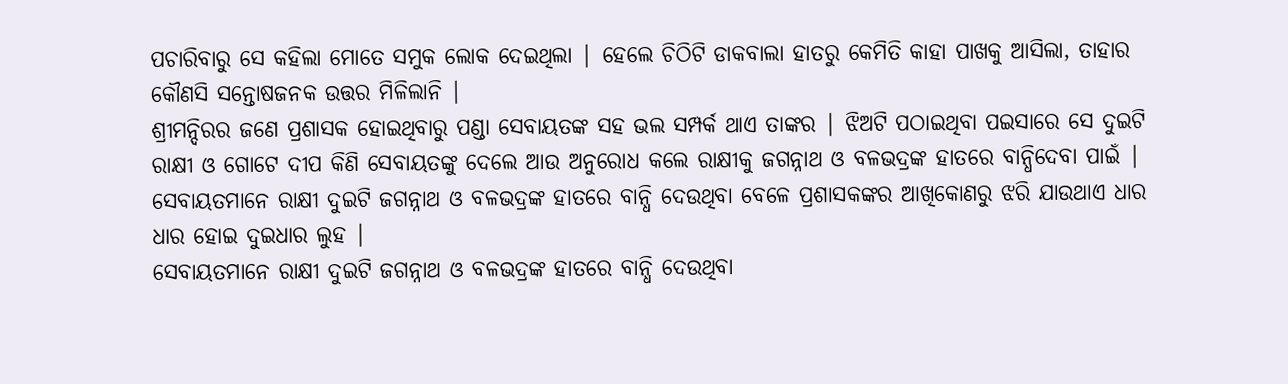ପଚାରିବାରୁ ସେ କହିଲା ମୋତେ ସମୁକ ଲୋକ ଦେଇଥିଲା | ହେଲେ ଚିଠିଟି ଡାକବାଲା ହାତରୁ କେମିତି କାହା ପାଖକୁ ଆସିଲା, ତାହାର କୌଣସି ସନ୍ତୋଷଜନକ ଉତ୍ତର ମିଳିଲାନି |
ଶ୍ରୀମନ୍ଦିରର ଜଣେ ପ୍ରଶାସକ ହୋଇଥିବାରୁ ପଣ୍ଡା ସେବାୟତଙ୍କ ସହ ଭଲ ସମ୍ପର୍କ ଥାଏ ତାଙ୍କର | ଝିଅଟି ପଠାଇଥିବା ପଇସାରେ ସେ ଦୁଇଟି ରାକ୍ଷୀ ଓ ଗୋଟେ ଦୀପ କିଣି ସେବାୟତଙ୍କୁ ଦେଲେ ଆଉ ଅନୁରୋଧ କଲେ ରାକ୍ଷୀକୁ ଜଗନ୍ନାଥ ଓ ବଳଭଦ୍ରଙ୍କ ହାତରେ ବାନ୍ଧିଦେବା ପାଇଁ |
ସେବାୟତମାନେ ରାକ୍ଷୀ ଦୁଇଟି ଜଗନ୍ନାଥ ଓ ବଳଭଦ୍ରଙ୍କ ହାତରେ ବାନ୍ଧି ଦେଉଥିବା ବେଳେ ପ୍ରଶାସକଙ୍କର ଆଖିକୋଣରୁ ଝରି ଯାଉଥାଏ ଧାର ଧାର ହୋଇ ଦୁଇଧାର ଲୁହ |
ସେବାୟତମାନେ ରାକ୍ଷୀ ଦୁଇଟି ଜଗନ୍ନାଥ ଓ ବଳଭଦ୍ରଙ୍କ ହାତରେ ବାନ୍ଧି ଦେଉଥିବା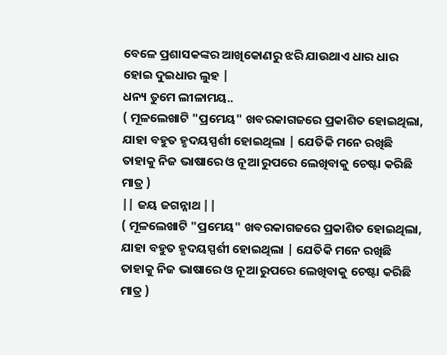ବେଳେ ପ୍ରଶାସକଙ୍କର ଆଖିକୋଣରୁ ଝରି ଯାଉଥାଏ ଧାର ଧାର ହୋଇ ଦୁଇଧାର ଲୁହ |
ଧନ୍ୟ ତୁମେ ଲୀଳାମୟ..
( ମୂଳଲେଖାଟି "ପ୍ରମେୟ" ଖବରକାଗଜରେ ପ୍ରକାଶିତ ହୋଇଥିଲା, ଯାହା ବହୁତ ହୃଦୟସ୍ପର୍ଶୀ ହୋଇଥିଲା | ଯେତିକି ମନେ ରଖିଛି ତାହାକୁ ନିଜ ଭାଷାରେ ଓ ନୂଆ ରୁପରେ ଲେଖିବାକୁ ଚେଷ୍ଟା କରିଛି ମାତ୍ର )
|| ଜୟ ଜଗନ୍ନାଥ ||
( ମୂଳଲେଖାଟି "ପ୍ରମେୟ" ଖବରକାଗଜରେ ପ୍ରକାଶିତ ହୋଇଥିଲା, ଯାହା ବହୁତ ହୃଦୟସ୍ପର୍ଶୀ ହୋଇଥିଲା | ଯେତିକି ମନେ ରଖିଛି ତାହାକୁ ନିଜ ଭାଷାରେ ଓ ନୂଆ ରୁପରେ ଲେଖିବାକୁ ଚେଷ୍ଟା କରିଛି ମାତ୍ର )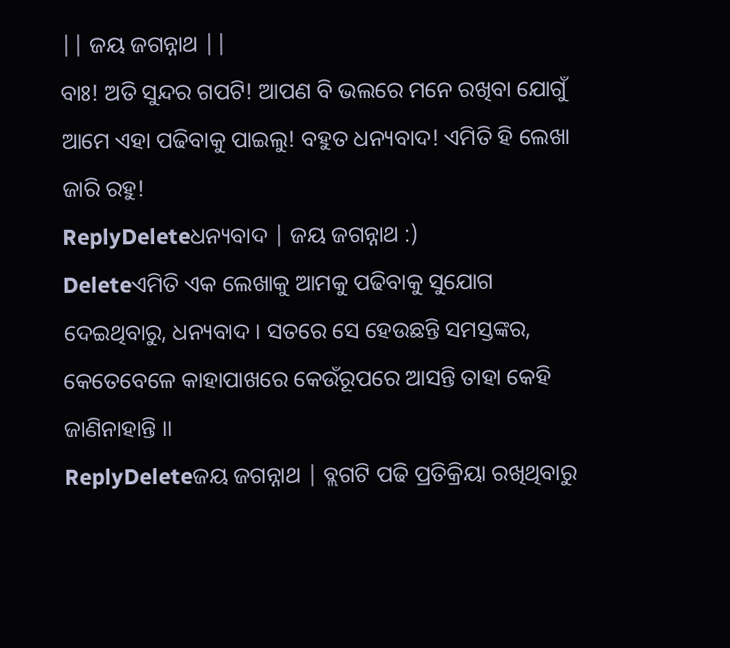|| ଜୟ ଜଗନ୍ନାଥ ||
ବାଃ! ଅତି ସୁନ୍ଦର ଗପଟି! ଆପଣ ବି ଭଲରେ ମନେ ରଖିବା ଯୋଗୁଁ ଆମେ ଏହା ପଢିବାକୁ ପାଇଲୁ! ବହୁତ ଧନ୍ୟବାଦ! ଏମିତି ହି ଲେଖା ଜାରି ରହୁ!
ReplyDeleteଧନ୍ୟବାଦ | ଜୟ ଜଗନ୍ନାଥ :)
Deleteଏମିତି ଏକ ଲେଖାକୁ ଆମକୁ ପଢିବାକୁ ସୁଯୋଗ ଦେଇଥିବାରୁ, ଧନ୍ୟବାଦ । ସତରେ ସେ ହେଉଛନ୍ତି ସମସ୍ତଙ୍କର, କେତେବେଳେ କାହାପାଖରେ କେଉଁରୂପରେ ଆସନ୍ତି ତାହା କେହି ଜାଣିନାହାନ୍ତି ।।
ReplyDeleteଜୟ ଜଗନ୍ନାଥ | ବ୍ଲଗଟି ପଢି ପ୍ରତିକ୍ରିୟା ରଖିଥିବାରୁ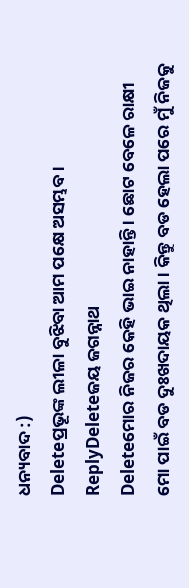ଧନ୍ୟବାଦ :)
Deleteପ୍ରଭୂଙ୍କ ଲୀଳା ବୁଝିବା ଆମ ପକ୍ଷେ ଅସମ୍ଭବ।
ReplyDeleteଜୟ ଜଗନ୍ନାଥ
Deleteମୋର ନିଜର କେହି ଭାଇ ନାହାନ୍ତି । ଛୋଟ ବେଳେ ରାକ୍ଷୀ ମୋ ପାଇଁ ବଡ ଦୁଃଖଦାୟକ ଥିଲା । କିନ୍ତୁ ବଡ ହେଲା ପରେ ମୁଁ ନିଜକୁ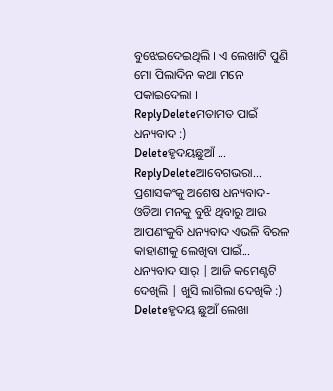ବୁଝେଇଦେଇଥିଲି । ଏ ଲେଖାଟି ପୁଣି ମୋ ପିଲାଦିନ କଥା ମନେ ପକାଇଦେଲା ।
ReplyDeleteମତାମତ ପାଇଁ ଧନ୍ୟବାଦ :)
Deleteହୃଦୟଛୁଆଁ ...
ReplyDeleteଆବେଗଭରା...
ପ୍ରଶାସକଂକୁ ଅଶେଷ ଧନ୍ୟବାଦ-ଓଡିଆ ମନକୁ ବୁଝି ଥିବାରୁ ଆଉ ଆପଣଂକୁବି ଧନ୍ୟବାଦ ଏଭଳି ବିରଳ କାହାଣୀକୁ ଲେଖିବା ପାଇଁ...
ଧନ୍ୟବାଦ ସାର୍ | ଆଜି କମେଣ୍ଟଟି ଦେଖିଲି | ଖୁସି ଲାଗିଲା ଦେଖିକି :)
Deleteହୃଦୟ ଛୁଆଁ ଲେଖା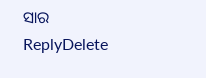ସାର
ReplyDelete